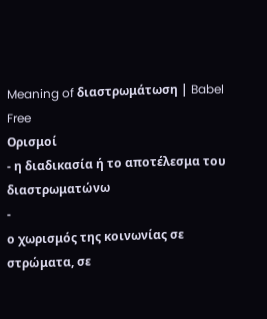Meaning of διαστρωμάτωση | Babel Free
Ορισμοί
- η διαδικασία ή το αποτέλεσμα του διαστρωματώνω
-
ο χωρισμός της κοινωνίας σε στρώματα, σε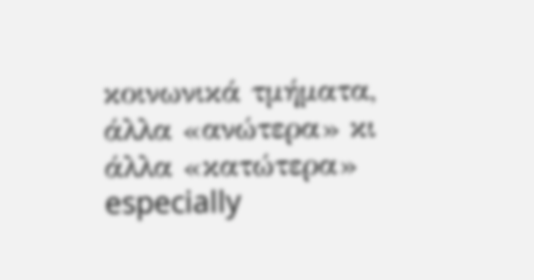κοινωνικά τμήματα, άλλα «ανώτερα» κι άλλα «κατώτερα» especially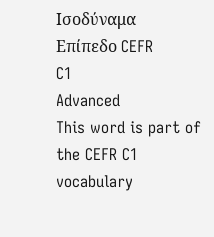Ισοδύναμα
Επίπεδο CEFR
C1
Advanced
This word is part of the CEFR C1 vocabulary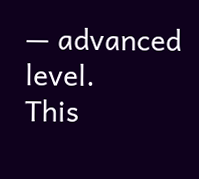— advanced level.
This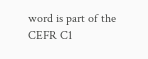word is part of the CEFR C1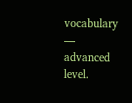vocabulary — advanced level.